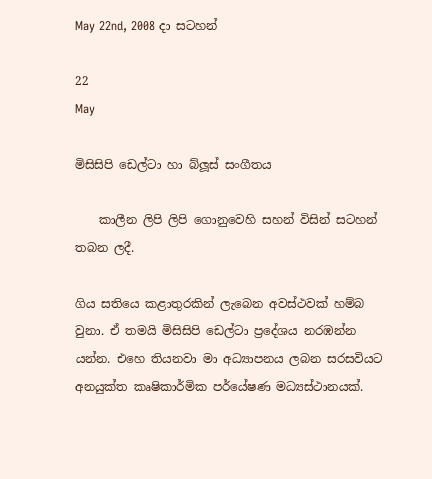May 22nd, 2008 දා සටහන්

22
May

මිසිසිපි ඩෙල්ටා හා බ්ලූස් සංගීතය

    කාලීන ලිපි ලිපි ගොනුවෙහි සහන් විසින් සටහන් තබන ලදී.

ගිය සතියෙ කළාතුරකින් ලැබෙන අවස්ථවක් හම්බ වුනා. ඒ තමයි මිසිසිපි ඩෙල්ටා ප්‍රදේශය නරඹන්න යන්න. එහෙ තියනවා මා අධ්‍යාපනය ලබන සරසවියට අනයුක්ත කෘෂිකාර්මික පර්යේෂණ මධ්‍යස්ථානයක්.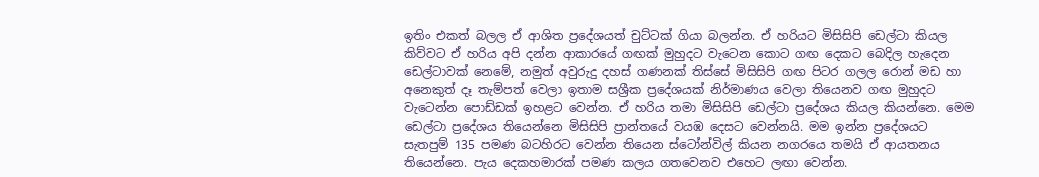ඉතිං එකත් බලල ඒ ආශිත ප්‍රදේශයත් චුට්ටක් ගියා බලන්න. ඒ හරියට මිසිසිපි ඩෙල්ටා කියල කිව්වට ඒ හරිය අපි දන්න ආකාරයේ ගඟක් මුහුදට වැටෙන ‍කොට ගඟ දෙකට බෙදිල හැදෙන ඩෙල්ටාවක් නෙමේ, නමුත් අවුරුදු දහස් ගණනක් තිස්සේ මිසිසිපි ගඟ පිටර ගලල රොන් මඩ හා අනෙකුත් දෑ තැම්පත් වෙලා ඉතාම සශ්‍රීක ප්‍රදේශයක් ‍නිර්මාණය වෙලා තියෙනව ගඟ මුහුදට වැටෙන්න පොඩ්ඩක් ඉහළට වෙන්න. ඒ හරිය තමා මිසිසිපි ඩෙල්ටා ප්‍රදේශය කියල කියන්නෙ. මෙම ඩෙල්ටා ප්‍රදේශය තියෙන්නෙ මිසිසිපි ප්‍රාන්තයේ වයඹ දෙසට වෙන්නයි. මම ඉන්න ප්‍රදේශයට සැතපුම් 135 පමණ බටහිරට වෙන්න තියෙන ස්ටෝන්විල් කියන නගරයෙ තමයි ඒ ආයතනය තියෙන්නෙ. පැය දෙකහමාරක් පමණ කලය ගතවෙනව එහෙට ලඟා වෙන්න.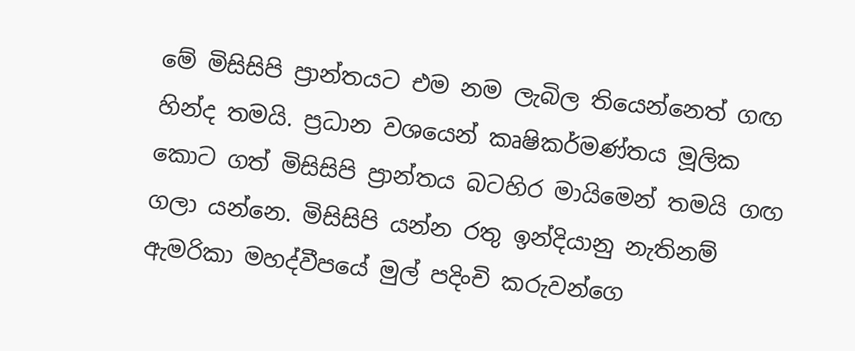මේ මිසිසිපි ප්‍රාන්තයට එම නම ලැබිල තියෙන්නෙත් ගඟ හින්ද තමයි. ප්‍රධාන වශයෙන් කෘෂිකර්මණ්තය මූලික කොට ගත් මිසිසිපි ප්‍රාන්තය බටහිර මායිමෙන් තමයි ගඟ ගලා යන්නෙ. මිසිසිපි යන්න රතු ඉන්දියානු නැතිනම් ඇමරිකා මහද්වීපයේ මුල් පදිංචි කරුවන්ගෙ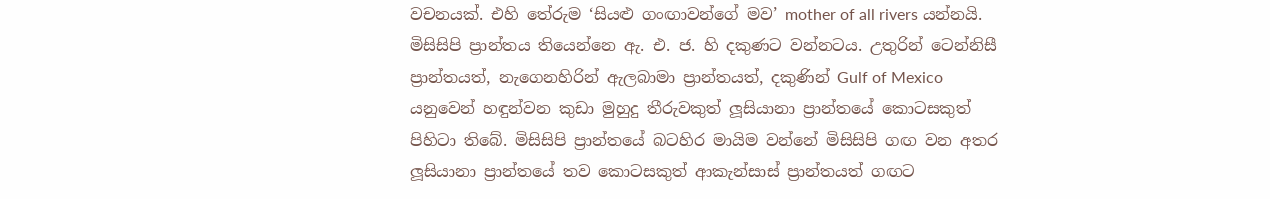වචනයක්. එහි තේරුම ‘සියළු ගංඟාවන්ගේ මව’ mother of all rivers යන්නයි. මිසිසිපි ප්‍රාන්තය තියෙන්නෙ ඇ. එ. ජ. හි දකුණට වන්නටය. උතුරින් ටෙන්නිසී ප්‍රාන්තයත්, නැගෙනහිරින් ඇලබාමා ප්‍රාන්තයත්, දකුණින් Gulf of Mexico යනුවෙන් හඳුන්වන කුඩා මුහුදු තීරුවකුත් ලූසියානා ප්‍රාන්තයේ කොටසකුත් පිහිටා තිබේ. මිසිසිපි ප්‍රාන්තයේ බටහිර මායිම වන්නේ මිසිසිපි ගඟ වන අතර ලූසියානා ප්‍රාන්තයේ තව කොටසකුත් ආකැන්සාස් ප්‍රාන්තයත් ගඟට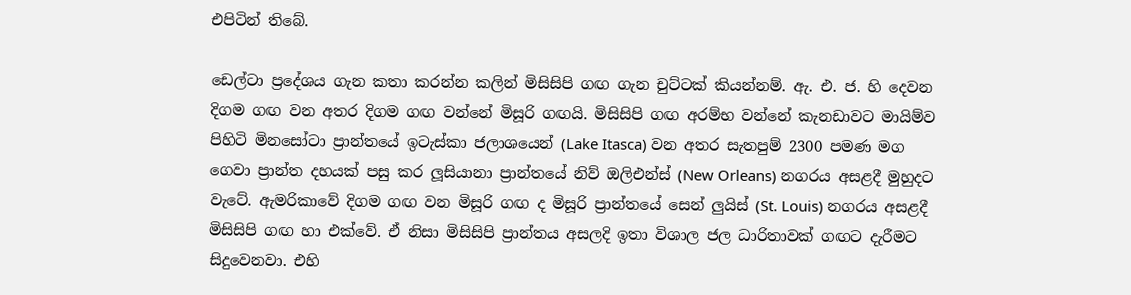එපිටින් තිබේ.

ඩෙල්ටා ප්‍රදේශය ගැන කතා කරන්න කලින් මිසිසිපි ගඟ ගැන චුට්ටක් කියන්නම්. ඇ. එ. ජ. හි දෙවන දිගම ගඟ වන අතර දිගම ගඟ වන්නේ මිසූරි ගඟයි. මිසිසිපි ගඟ අරම්භ වන්නේ කැනඩාවට මායිම්ව පිහිටි මිනසෝටා ප්‍රාන්තයේ ඉටැස්කා ජලාශයෙන් (Lake Itasca) වන අතර සැතපුම් 2300 පමණ මග ගෙවා ප්‍රාන්ත දහයක් පසු කර ලූසියානා ප්‍රාන්තයේ නිව් ඔලිඑන්ස් (New Orleans) නගරය අසළදී මුහුදට වැටේ. ඇමරිකාවේ දිගම ගඟ වන මිසූරි ගඟ ද මිසූරි ප්‍රාන්තයේ සෙන් ලුයිස් (St. Louis) නගරය අසළදී මිසිසිපි ගඟ හා එක්වේ. ඒ නිසා මිසිසිපි ප්‍රාන්තය අසලදි ඉතා විශාල ජල ධාරිතාවක් ගඟට දැරීමට සිදුවෙනවා. එහි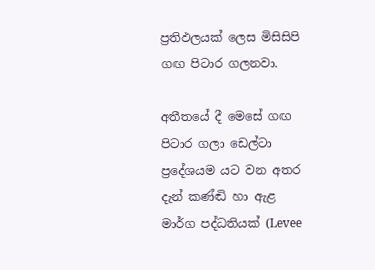ප්‍රතිඵලයක් ලෙස මිසිසිපි ගඟ පිටාර ගලනවා.

අතීතයේ දී මෙසේ ගඟ පිටාර ගලා ඩෙල්ටා ප්‍රදේශයම යට වන අතර දැන් කණ්ඬි හා ඇළ මාර්ග පද්ධතියක් (Levee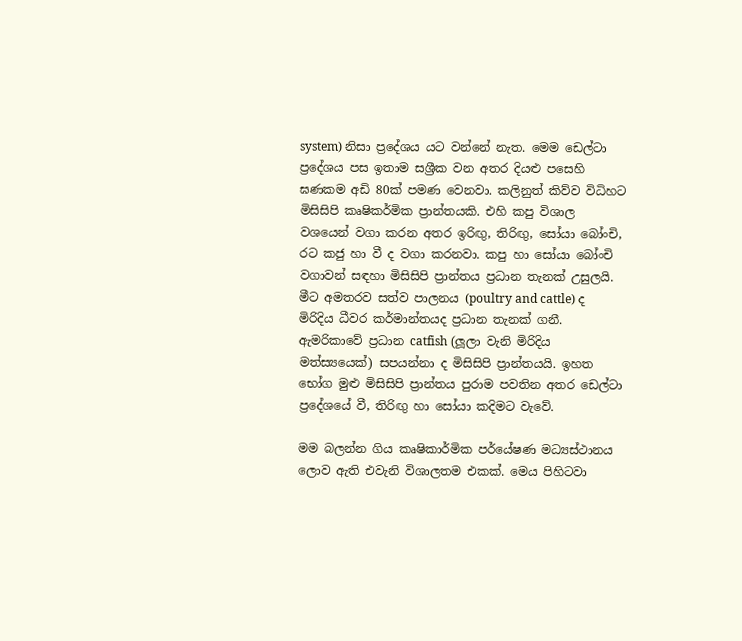system) නිසා ප්‍රදේශය යට වන්නේ නැත. මෙම ඩෙල්ටා ප්‍රදේශය පස ඉතාම සශ්‍රීක වන අතර දියළු පසෙහි ඝණකම අඩි 80ක් පමණ වෙනවා. කලිනුත් කිව්ව විධිහට මිසිසිපි කෘෂිකර්මික ප්‍රාන්තයකි. එහි කපු විශාල වශයෙන් වගා කරන අතර ඉරිඟු, තිරිඟු, සෝයා බෝංචි, රට කජු හා වී ද වගා කරනවා. කපු හා සෝයා බෝංචි වගාවන් සඳහා මිසිසිපි ප්‍රාන්තය ප්‍රධාන තැනක් උසුලයි. මී‍ට අමතරව සත්ව පාලනය (poultry and cattle) ද මිරිදිය ධීවර කර්මාන්තයද ප්‍රධාන තැනක් ගනී. ඇමරිකාවේ ප්‍රධාන catfish (ලූලා වැනි මිරිදිය මත්ස්‍යයෙක්) සපයන්නා ද මිසිසිපි ප්‍රාන්තයයි. ඉහත භෝග මුළු මිසිසිපි ප්‍රාන්තය පුරාම පවතින අතර ඩෙල්ටා ප්‍රදේශයේ වී, තිරිඟු හා සෝයා කදිමට වැවේ.

මම බලන්න ගිය කෘෂිකාර්මික පර්යේෂණ මධ්‍යස්ථානය ලොව ඇති එවැනි විශාලතම එකක්. මෙය පිහිටවා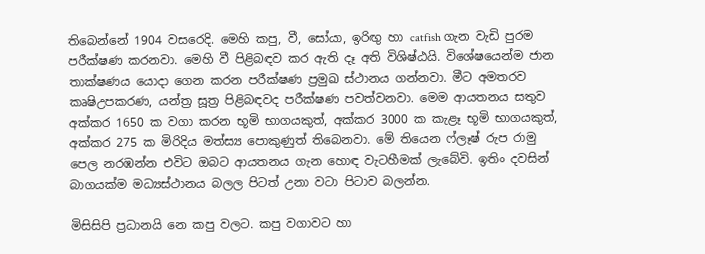තිබෙන්නේ 1904 වසරෙදි. මෙහි කපු, වී, සෝයා, ඉරිඟු හා catfish ගැන වැඩි පුරම පරීක්ෂණ කරනවා. මෙහි වී පිළිබඳව කර ඇති දෑ අති විශිෂ්ඨයි. විශේෂයෙන්ම ජාන තාක්ෂණය යොදා ගෙන කරන පරීක්ෂණ ප්‍රමුඛ ස්ථානය ගන්නවා. මීට අමතරව කෘෂිඋපකරණ, යන්ත්‍ර සූත්‍ර පිළිබඳවද පරීක්ෂණ පවත්වනවා. මෙම ආයතනය සතුව අක්කර 1650 ක වගා කරන භූමි භාගයකුත්, අක්කර 3000 ක කැළෑ භූමි භාගයකුත්, අක්කර 275 ක මිරිදිය මත්ස්‍ය පොකුණුත් තිබෙනවා. මේ තියෙන ෆ්ලෑෂ් රුප රාමු පෙල නරඹන්න එවිට ඔබට ආයතනය ගැන හොඳ වැටහීමක් ලැබේවි. ඉතිං දවසින් බාගයක්ම මධ්‍යස්ථානය බලල පිටත් උනා වටා පිටාව බලන්න.

මිසිසිපි ප්‍රධානයි නෙ කපු වලට. කපු වගාවට හා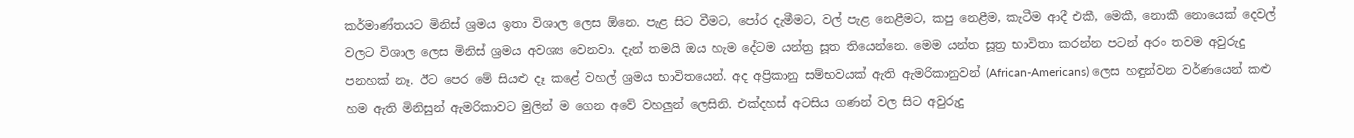කර්මාණ්තයට මිනිස් ශ්‍රමය ඉතා විශාල ලෙස ඕනෙ. පැළ සිට වීමට, පෝර දැමීමට, වල් පැළ නෙළීමට, කපු නෙළීම, කැටීම ආදී එකී, මෙකී, නොකී නොයෙක් දෙවල් වලට විශාල ලෙස මිනිස් ශ්‍රමය අවශ්‍ය වෙනවා. දැන් තමයි ඔය හැම දේටම යන්ත්‍ර සූත තියෙන්නෙ. මෙම යන්ත සූත්‍ර භාවිතා කරන්න පටන් අරං තවම අවුරුදු පනහක් නෑ. ඊට පෙර මේ සියළු දෑ කළේ වහල් ශ්‍රමය භාවිතයෙන්. අද අප්‍රිකානු සම්භවයක් ඇති ඇමරිකානුවන් (African-Americans) ලෙස හඳුන්වන වර්ණයෙන් කළු හම ඇති මිනිසුන් ඇමරිකාවට මුලින් ම ගෙන අවේ වහලුන් ලෙසිනි. එක්දහස් අටසිය ගණන් වල සිට අවුරුදු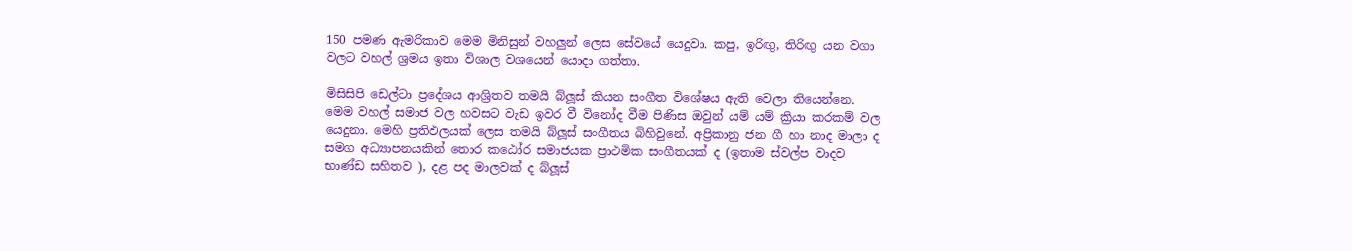150 පමණ ‍ඇමරිකාව මෙම මිනිසුන් වහලුන් ලෙස සේවයේ යෙදුවා. කපු, ඉරිඟු, තිරිඟු යන වගා වලට වහල් ශ්‍රමය ‍ඉතා විශාල වශයෙන් යොදා ගත්තා.

මිසිසිපි ඩෙල්ටා ප්‍රදේශය ආශ්‍රිතව තමයි බ්ලූස් කියන සංගීත විශේෂය ඇති වෙලා තියෙන්නෙ. මෙම වහල් සමාජ වල හවසට වැඩ ඉවර වී විනෝද වීම පිණිස ඔවුන් යම් යම් ක්‍රියා කරකම් වල යෙදුනා. මෙහි ප්‍රතිඵලයක් ලෙස තමයි බ්ලූස් සංගීතය බිහිවුනේ. අප්‍රිකානු ජන ගී හා නාද මාලා ද සමග අධ්‍යාපනයකින් තොර කඨෝර සමාජයක ප්‍රාථමික සංගීතයක් ද (ඉතාම ස්වල්ප වාදව භාණ්ඩ සහිතව ), දළ පද මාලවක් ද බ්ලූස්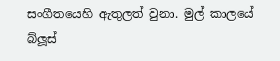සංගීතයෙහි ඇතුලත් වුනා. මුල් කාලයේ බ්ලූස්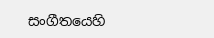සංගීතයෙහි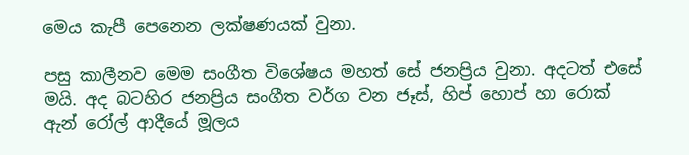මෙය කැපී පෙනෙන ලක්ෂණයක් වුනා.

පසු කාලීනව මෙම සංගීත ‍විශේෂය මහත් සේ ජනප්‍රිය වුනා. අදටත් එසේ මයි. අද බටහිර ජනප්‍රිය සංගීත වර්ග වන ජෑස්, හිප් හොප් හා රොක් ඇන් රෝල් ආදීයේ මූලය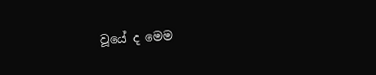වූයේ ද මෙම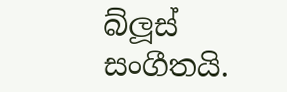බ්ලූස් සංගීතයි.